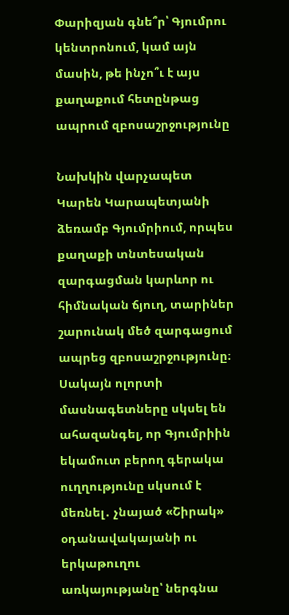Փարիզյան գնե՞ր՝ Գյումրու կենտրոնում, կամ այն մասին, թե ինչո՞ւ է այս քաղաքում հետընթաց ապրում զբոսաշրջությունը

Նախկին վարչապետ Կարեն Կարապետյանի ձեռամբ Գյումրիում, որպես քաղաքի տնտեսական զարգացման կարևոր ու հիմնական ճյուղ, տարիներ շարունակ մեծ զարգացում ապրեց զբոսաշրջությունը։ Սակայն ոլորտի մասնագետները սկսել են ահազանգել, որ Գյումրիին եկամուտ բերող գերակա ուղղությունը սկսում է մեռնել․ չնայած «Շիրակ» օդանավակայանի ու երկաթուղու առկայությանը՝ ներգնա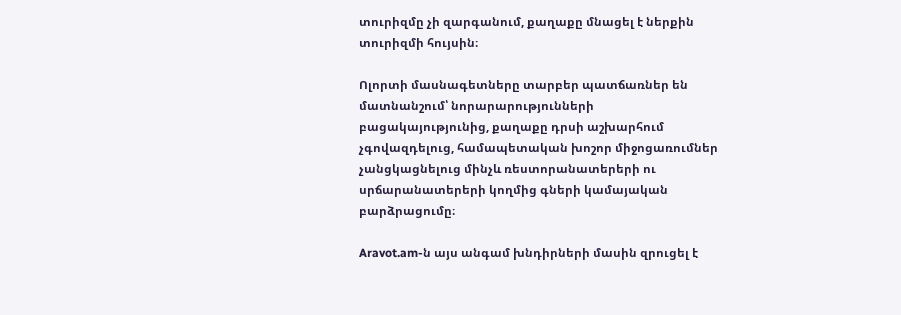տուրիզմը չի զարգանում, քաղաքը մնացել է ներքին տուրիզմի հույսին։

Ոլորտի մասնագետները տարբեր պատճառներ են մատնանշում՝ նորարարությունների բացակայությունից, քաղաքը դրսի աշխարհում չգովազդելուց, համապետական խոշոր միջոցառումներ չանցկացնելուց մինչև ռեստորանատերերի ու սրճարանատերերի կողմից գների կամայական բարձրացումը։

Aravot.am-ն այս անգամ խնդիրների մասին զրուցել է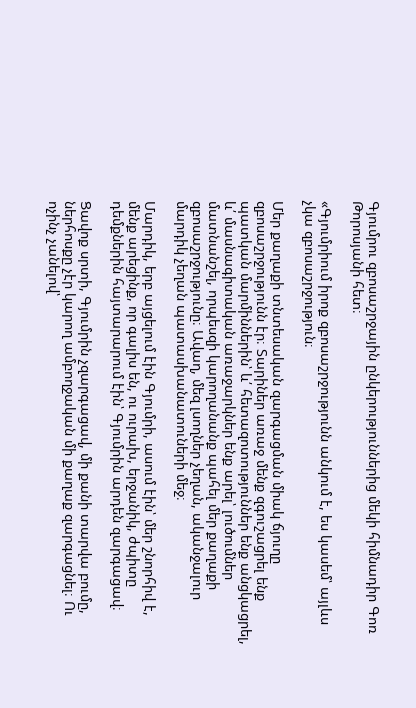Գյումրու զբոսաշրջային ընկերություններից մեկի հիմնադիր Գոռ Թորոսյանի հետ։

«Գյումրիում իրոք զբոսաշրջությունն անկում է, ես կասեմ՝ այլևս չկա զբոսաշրջություն։

Մեր քաղաքի տնտեսական զարգացման միակ ճյուղը զբոսաշրջությունն էր։ Տարիներ առաջ մենք զգուշացրել ենք պատկան մարմիններին՝ և՛ հետազոտություններ ենք անցկացրել, և՛ մասնագիտական առաջարկներ ենք արել՝ լուծումներ մատնանշել, որպեսզի կարողանանք պահել մեր քաղաքի զբոսաշրջությունը։ Ավաղ, մեզ լսողներ չեղան, ականջալուր մարդիկ չեղան պատասխանատուների մեջ։

Մարդիկ, երբ այցելում էին Գյումրի, ասում էին՝ մեր շնորհիվ է, մենք արեցինք, որ գալիս են, ու ուրախ, երջանիկ, ժպիտը դեմքներին հայտարարում էին՝ Գյումրին արդեն զարգացավ։

Ցավոք սրտի, Գյումրին չզարգացավ, մի քանի տարվա բումը, ներհոսքը չէր կարող ամբողջական մի քաղաք զարգացնել։ Ու ոչինչ չանելով՝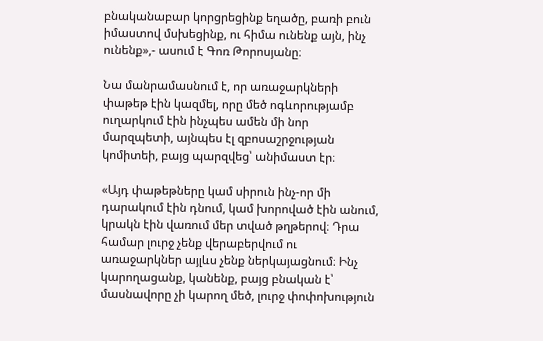բնականաբար կորցրեցինք եղածը, բառի բուն իմաստով մսխեցինք, ու հիմա ունենք այն, ինչ ունենք»,- ասում է Գոռ Թորոսյանը։

Նա մանրամասնում է, որ առաջարկների փաթեթ էին կազմել, որը մեծ ոգևորությամբ ուղարկում էին ինչպես ամեն մի նոր մարզպետի, այնպես էլ զբոսաշրջության կոմիտեի, բայց պարզվեց՝ անիմաստ էր։

«Այդ փաթեթները կամ սիրուն ինչ-որ մի դարակում էին դնում, կամ խորոված էին անում, կրակն էին վառում մեր տված թղթերով։ Դրա համար լուրջ չենք վերաբերվում ու առաջարկներ այլևս չենք ներկայացնում։ Ինչ կարողացանք, կանենք, բայց բնական է՝ մասնավորը չի կարող մեծ, լուրջ փոփոխություն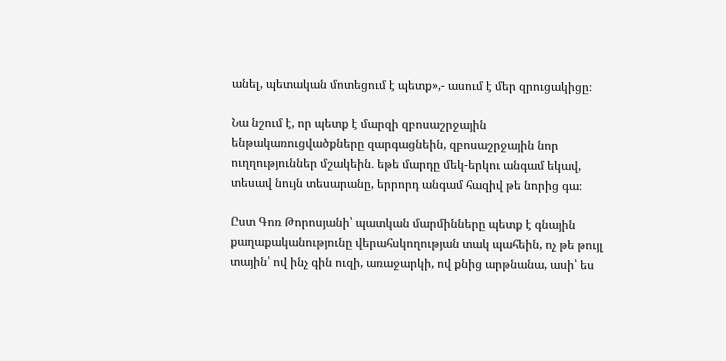անել, պետական մոտեցում է պետք»,- ասում է մեր զրուցակիցը։

Նա նշում է, որ պետք է մարզի զբոսաշրջային ենթակառուցվածքները զարգացնեին, զբոսաշրջային նոր ուղղություններ մշակեին․ եթե մարդը մեկ-երկու անգամ եկավ, տեսավ նույն տեսարանը, երրորդ անգամ հազիվ թե նորից գա։

Ըստ Գոռ Թորոսյանի՝ պատկան մարմինները պետք է գնային քաղաքականությունը վերահսկողության տակ պահեին, ոչ թե թույլ տային՝ ով ինչ գին ուզի, առաջարկի, ով քնից արթնանա, ասի՝ ես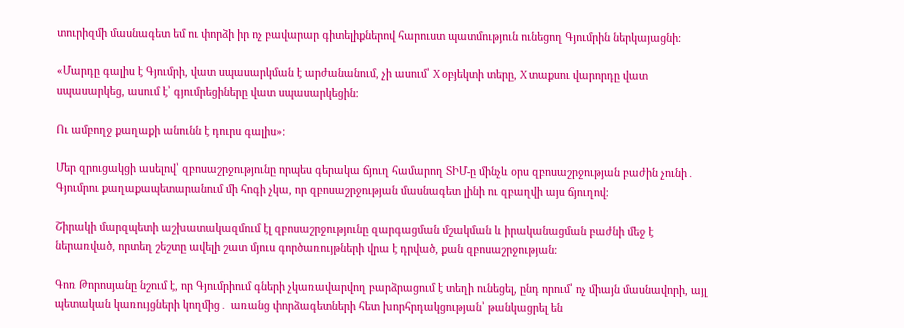տուրիզմի մասնագետ եմ ու փորձի իր ոչ բավարար գիտելիքներով հարուստ պատմություն ունեցող Գյումրին ներկայացնի։

«Մարդը գալիս է Գյումրի, վատ սպասարկման է արժանանում, չի ասում՝ X օբյեկտի տերը, X տաքսու վարորդը վատ սպասարկեց, ասում է՝ գյումրեցիները վատ սպասարկեցին։

Ու ամբողջ քաղաքի անունն է դուրս գալիս»։

Մեր զրուցակցի ասելով՝ զբոսաշրջությունը որպես գերակա ճյուղ համարող ՏԻՄ-ը մինչև օրս զբոսաշրջության բաժին չունի․ Գյումրու քաղաքապետարանում մի հոգի չկա, որ զբոսաշրջության մասնագետ լինի ու զբաղվի այս ճյուղով։

Շիրակի մարզպետի աշխատակազմում էլ զբոսաշրջությունը զարգացման մշակման և իրականացման բաժնի մեջ է ներառված, որտեղ շեշտը ավելի շատ մյուս գործառույթների վրա է դրված, քան զբոսաշրջության։

Գոռ Թորոսյանը նշում է, որ Գյումրիում գների չկառավարվող բարձրացում է տեղի ունեցել, ընդ որում՝ ոչ միայն մասնավորի, այլ պետական կառույցների կողմից․ առանց փորձագետների հետ խորհրդակցության՝ թանկացրել են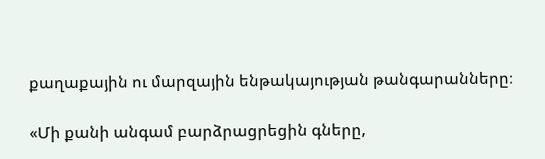քաղաքային ու մարզային ենթակայության թանգարանները։

«Մի քանի անգամ բարձրացրեցին գները,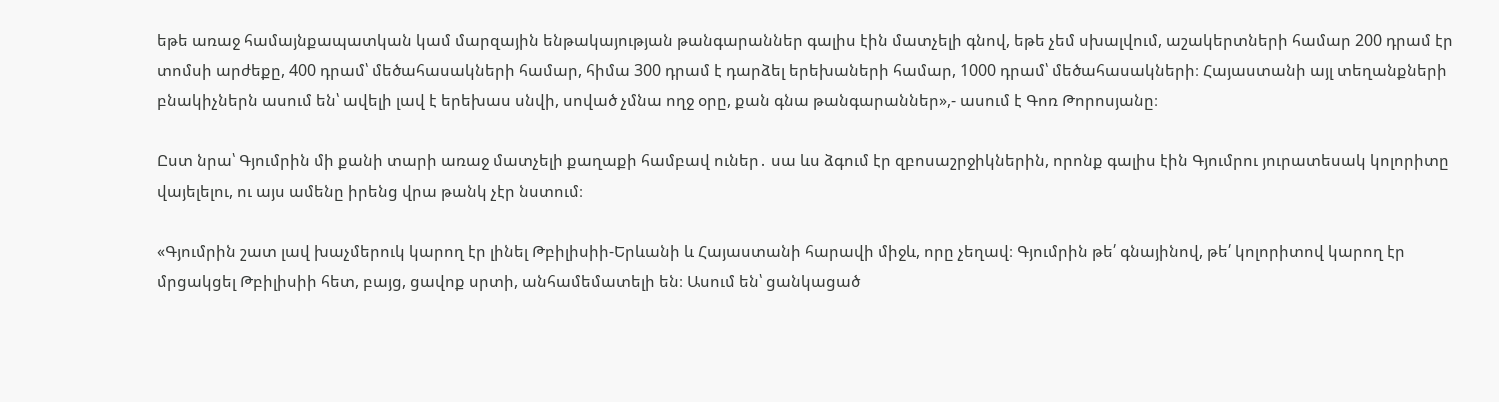եթե առաջ համայնքապատկան կամ մարզային ենթակայության թանգարաններ գալիս էին մատչելի գնով, եթե չեմ սխալվում, աշակերտների համար 200 դրամ էր տոմսի արժեքը, 400 դրամ՝ մեծահասակների համար, հիմա 300 դրամ է դարձել երեխաների համար, 1000 դրամ՝ մեծահասակների։ Հայաստանի այլ տեղանքների բնակիչներն ասում են՝ ավելի լավ է երեխաս սնվի, սոված չմնա ողջ օրը, քան գնա թանգարաններ»,- ասում է Գոռ Թորոսյանը։

Ըստ նրա՝ Գյումրին մի քանի տարի առաջ մատչելի քաղաքի համբավ ուներ․ սա ևս ձգում էր զբոսաշրջիկներին, որոնք գալիս էին Գյումրու յուրատեսակ կոլորիտը վայելելու, ու այս ամենը իրենց վրա թանկ չէր նստում։

«Գյումրին շատ լավ խաչմերուկ կարող էր լինել Թբիլիսիի-Երևանի և Հայաստանի հարավի միջև, որը չեղավ։ Գյումրին թե՛ գնայինով, թե՛ կոլորիտով կարող էր մրցակցել Թբիլիսիի հետ, բայց, ցավոք սրտի, անհամեմատելի են։ Ասում են՝ ցանկացած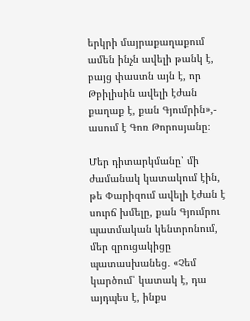երկրի մայրաքաղաքում ամեն ինչն ավելի թանկ է, բայց փաստն այն է, որ Թբիլիսին ավելի էժան քաղաք է, քան Գյումրին»,- ասում է Գոռ Թորոսյանը։

Մեր դիտարկմանը՝ մի ժամանակ կատակում էին, թե Փարիզում ավելի էժան է սուրճ խմելը, քան Գյումրու պատմական կենտրոնում, մեր զրուցակիցը պատասխանեց․ «Չեմ կարծում՝ կատակ է, դա այդպես է, ինքս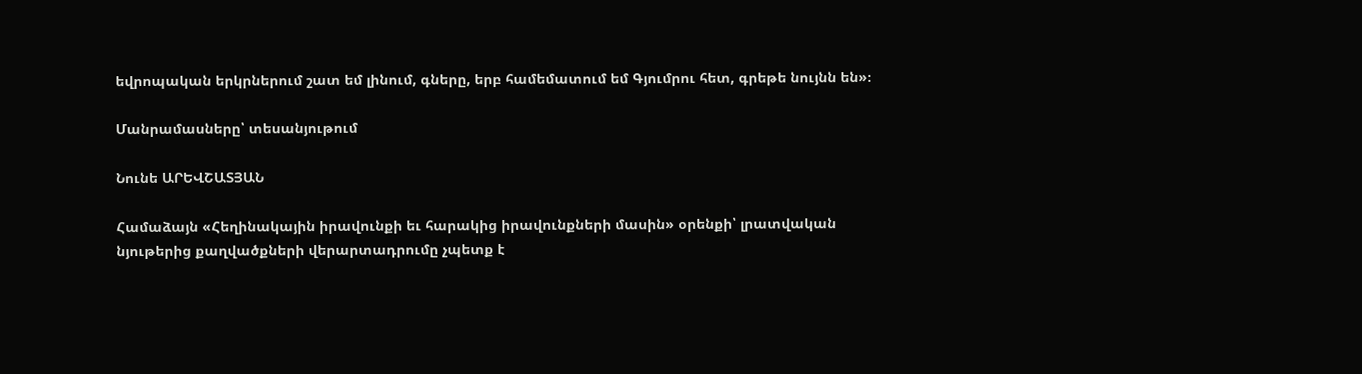եվրոպական երկրներում շատ եմ լինում, գները, երբ համեմատում եմ Գյումրու հետ, գրեթե նույնն են»։

Մանրամասները՝ տեսանյութում

Նունե ԱՐԵՎՇԱՏՅԱՆ

Համաձայն «Հեղինակային իրավունքի եւ հարակից իրավունքների մասին» օրենքի՝ լրատվական նյութերից քաղվածքների վերարտադրումը չպետք է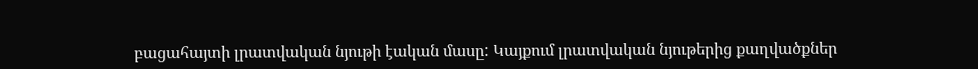բացահայտի լրատվական նյութի էական մասը: Կայքում լրատվական նյութերից քաղվածքներ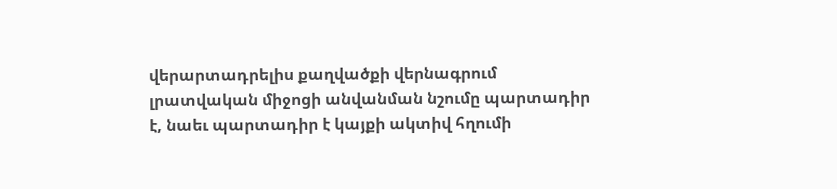վերարտադրելիս քաղվածքի վերնագրում լրատվական միջոցի անվանման նշումը պարտադիր է, նաեւ պարտադիր է կայքի ակտիվ հղումի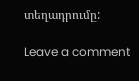տեղադրումը:

Leave a comment